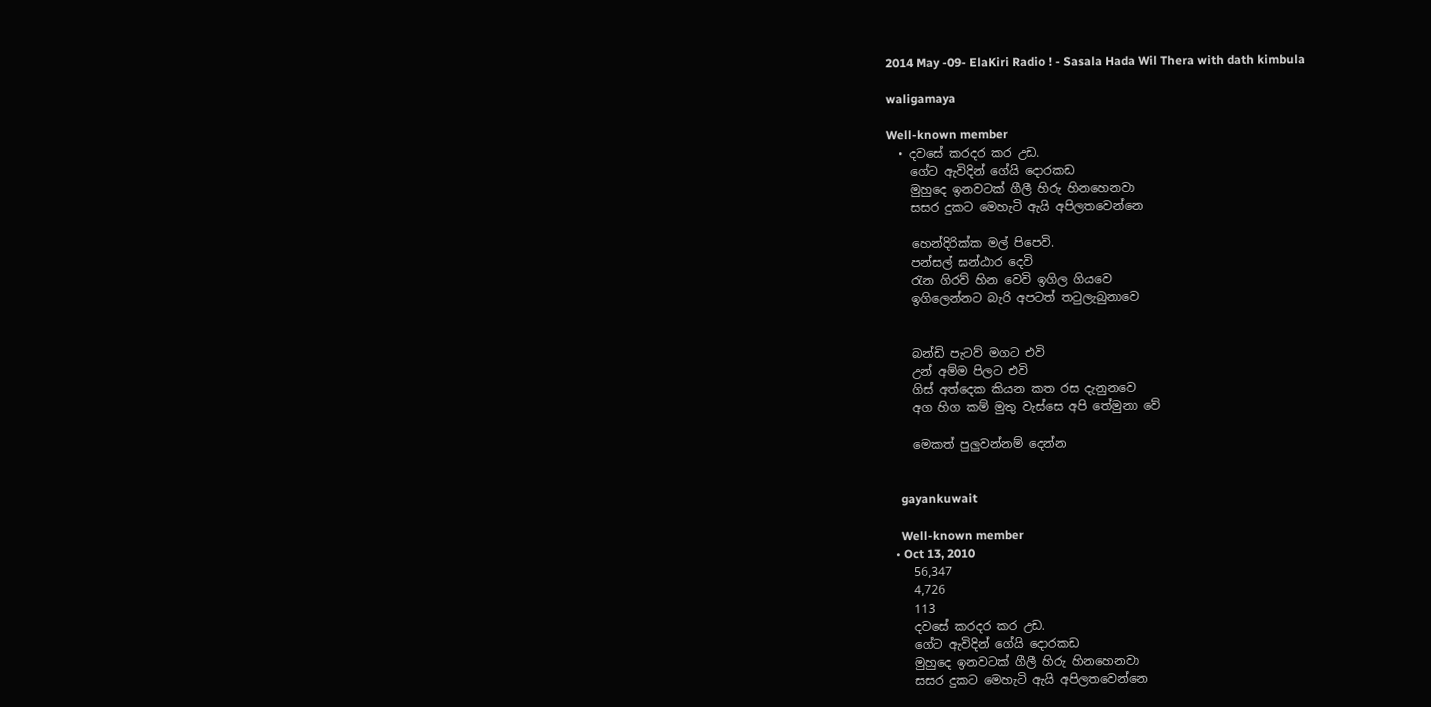2014 May -09- ElaKiri Radio ! - Sasala Hada Wil Thera with dath kimbula

waligamaya

Well-known member
  • දවසේ කරදර කර උඩ.
    ගේට ඇවිදින් ගේයි දොරකඩ
    මුහුදෙ ඉනවටක් ගීලී හිරු හිනහෙනවා
    සසර දුකට මෙහැටි ඇයි අපිලතවෙන්නෙ

    හෙන්දිරික්ක මල් පිපෙවි.
    පන්සල් ඝන්ඨාර දෙවි
    රැන ගිරව් හින වෙවි ඉගිල ගියවෙ
    ඉගිලෙන්නට බැරි අපටත් තටුලැබුනාවෙ


    බන්ඩි පැටව් මගට එවි
    උන් අම්ම පිලට එවි
    ගිස් අත්දෙක කියන කත රස දැනුනවෙ
    අග හිග කම් මුතු වැස්සෙ අපි තේමුනා වේ

    මෙකත් පුලුවන්නම් දෙන්න


    gayankuwait

    Well-known member
  • Oct 13, 2010
    56,347
    4,726
    113
    දවසේ කරදර කර උඩ.
    ගේට ඇවිදින් ගේයි දොරකඩ
    මුහුදෙ ඉනවටක් ගීලී හිරු හිනහෙනවා
    සසර දුකට මෙහැටි ඇයි අපිලතවෙන්නෙ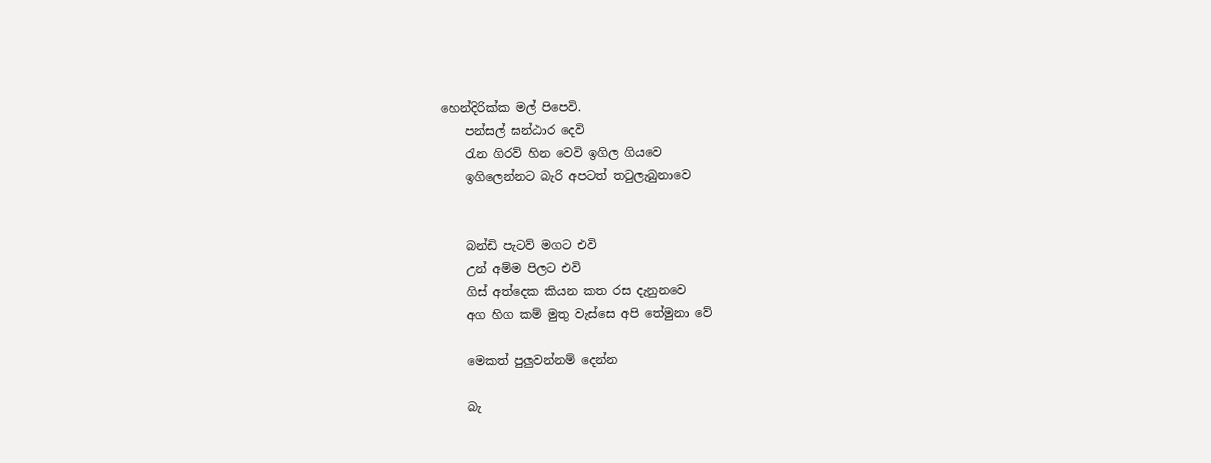හෙන්දිරික්ක මල් පිපෙවි.
    පන්සල් ඝන්ඨාර දෙවි
    රැන ගිරව් හින වෙවි ඉගිල ගියවෙ
    ඉගිලෙන්නට බැරි අපටත් තටුලැබුනාවෙ


    බන්ඩි පැටව් මගට එවි
    උන් අම්ම පිලට එවි
    ගිස් අත්දෙක කියන කත රස දැනුනවෙ
    අග හිග කම් මුතු වැස්සෙ අපි තේමුනා වේ

    මෙකත් පුලුවන්නම් දෙන්න

    බැ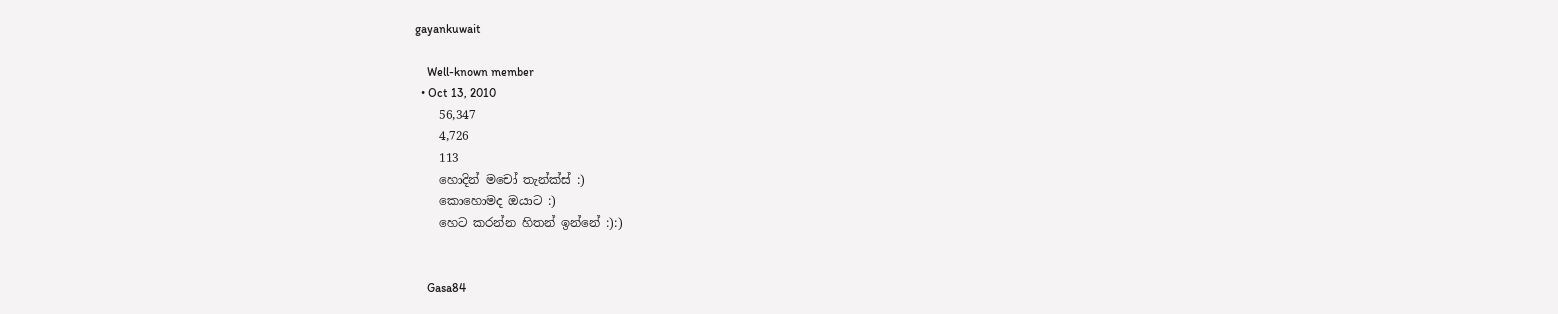gayankuwait

    Well-known member
  • Oct 13, 2010
    56,347
    4,726
    113
    හොදින් මචෝ තැන්ක්ස් :)
    කොහොමද ඔයාට :)
    හෙට කරන්න හිතන් ඉන්නේ :):)


    Gasa84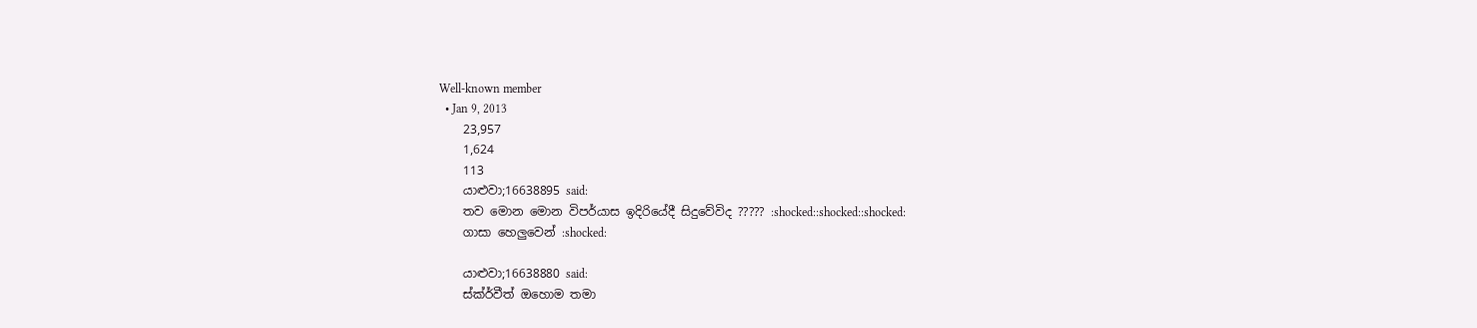Well-known member
  • Jan 9, 2013
    23,957
    1,624
    113
    යාළුවා;16638895 said:
    තව මොන මොන විපර්යාස ඉදිරියේදී සිදුවේවිද ????? :shocked::shocked::shocked:
    ගාසා හෙලුවෙන් :shocked:

    යාළුවා;16638880 said:
    ස්ක්ර්වීත් ඔහොම තමා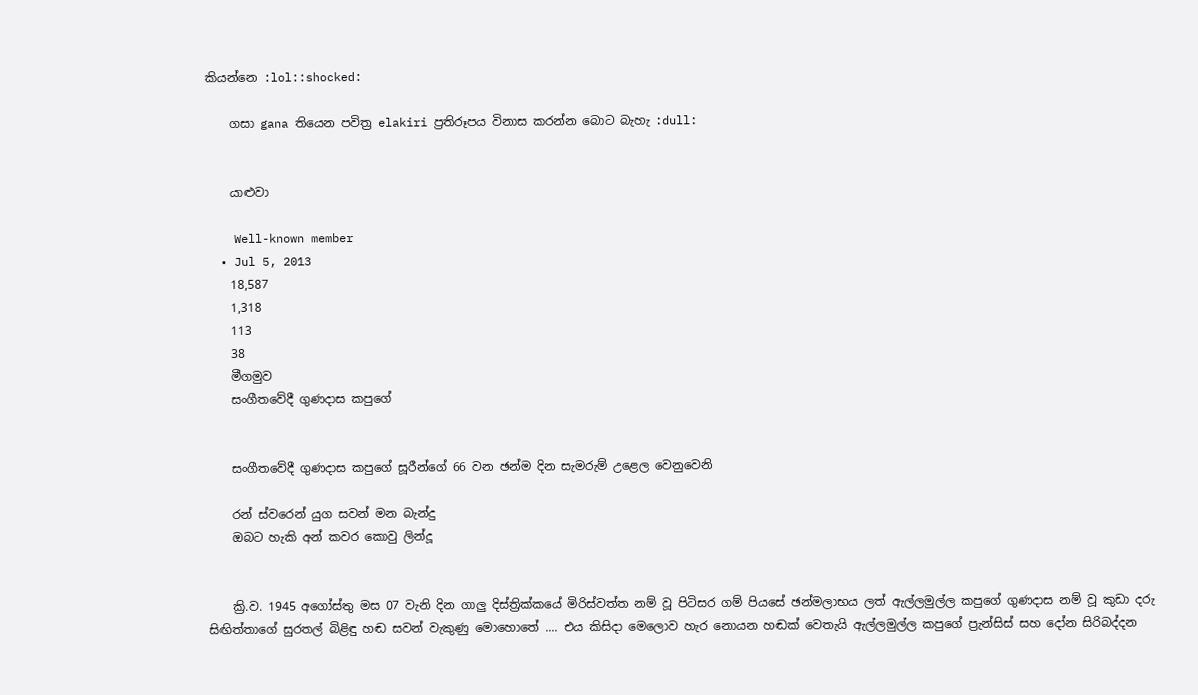කියන්නෙ :lol::shocked:

    ගසා gana තියෙන පවිත්‍ර elakiri ප්‍රතිරූපය විනාස කරන්න බොට බැහැ :dull:


    යාළුවා

    Well-known member
  • Jul 5, 2013
    18,587
    1,318
    113
    38
    මීගමුව
    සංගීතවේදී ගුණදාස කපුගේ


    සංගීතවේදී ගුණදාස කපුගේ සූරීන්ගේ 66 වන ඡන්ම දින සැමරුම් උළෙල වෙනුවෙනි

    රන් ස්වරෙන් යුග සවන් මන බැන්දු
    ඔබට හැකි අන් කවර කොවු ලින්දූ


    ක්‍රි.ව. 1945 අගෝස්තු මස 07 වැනි දින ගාලු දිස්ත්‍රික්කයේ මිරිස්වත්ත නම් වූ පිටිසර ගම් පියසේ ඡන්මලාභය ලත් ඇල්ලමුල්ල කපුගේ ගුණදාස නම් වූ කුඩා දරු සිඟිත්තාගේ සුරතල් බිළිඳු හඬ සවන් වැකුණු මොහොතේ .... එය කිසිදා මෙලොව හැර නොයන හඬක් වෙතැයි ඇල්ලමුල්ල කපුගේ ප්‍රැන්සිස් සහ දෝන සිරිබද්දන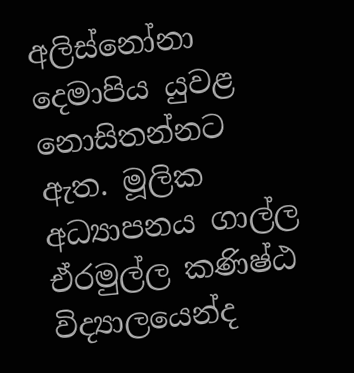අලිස්නෝනා දෙමාපිය යුවළ නොසිතන්නට ඇත. මූලික අධ්‍යාපනය ගාල්ල ඒරමුල්ල කණිෂ්ඨ විද්‍යාලයෙන්ද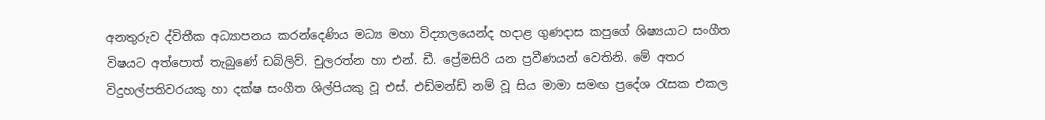අනතුරුව ද්විතීක අධ්‍යාපනය කරන්දෙණිය මධ්‍ය මහා විද්‍යාලයෙන්ද හදාළ ගුණදාස කපුගේ ශිෂ්‍යයාට සංගීත විෂයට අත්පොත් තැබුණේ ඩබ්ලිව්. චුලරත්න හා එන්. ඩී. ප්‍රේමසිරි යන ප්‍රවීණයන් වෙතිනි. මේ අතර විදුහල්පතිවරයකු හා දක්ෂ සංගීත ශිල්පියකු වූ එස්. එඩ්මන්ඩ් නම් වූ සිය මාමා සමඟ ප්‍රදේශ රැසක එකල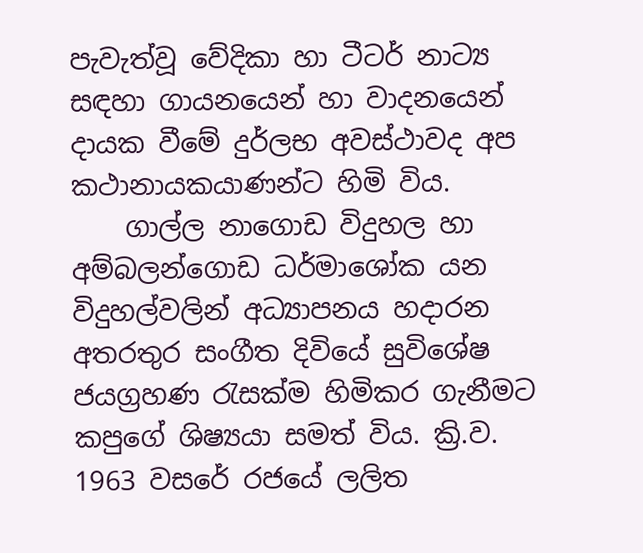පැවැත්වූ වේදිකා හා ටීටර් නාට්‍ය සඳහා ගායනයෙන් හා වාදනයෙන් දායක වීමේ දුර්ලභ අවස්ථාවද අප කථානායකයාණන්ට හිමි විය.
    ගාල්ල නාගොඩ විදුහල හා අම්බලන්ගොඩ ධර්මාශෝක යන විදුහල්වලින් අධ්‍යාපනය හදාරන අතරතුර සංගීත දිවියේ සුවිශේෂ ජයග්‍රහණ රැසක්ම හිමිකර ගැනීමට කපුගේ ශිෂ්‍යයා සමත් විය. ක්‍රි.ව. 1963 වසරේ රජයේ ලලිත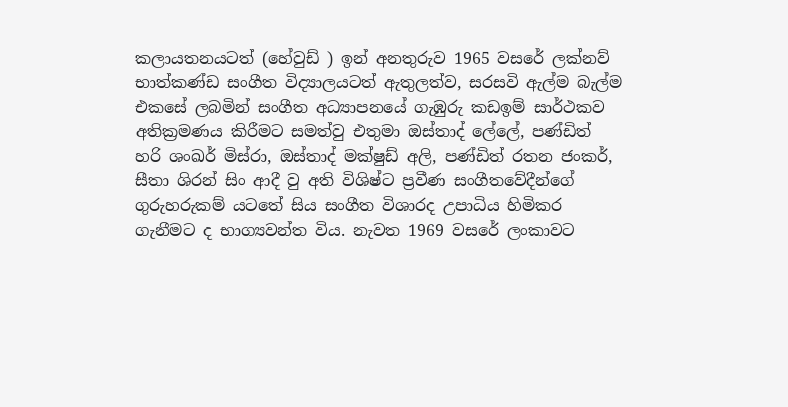කලායතනයටත් (හේවුඩ් ) ඉන් අනතුරුව 1965 වසරේ ලක්නව් භාත්කණ්ඩ සංගීත විද්‍යාලයටත් ඇතුලත්ව, සරසවි ඇල්ම බැල්ම එකසේ ලබමින් සංගීත අධ්‍යාපනයේ ගැඹුරු කඩඉම් සාර්ථකව අතික්‍රමණය කිරීමට සමත්වු එතුමා ඔස්තාද් ලේලේ, පණ්ඩිත් හරි ශංඛර් මිස්රා, ඔස්තාද් මක්ෂුඩ් අලි, පණ්ඩිත් රතන ජංකර්, සීතා ශිරන් සිං ආදී වු අති විශිෂ්ට ප්‍රවීණ සංගීතවේදීන්ගේ ගුරුහරුකම් යටතේ සිය සංගීත විශාරද උපාධිය හිමිකර ගැනීමට ද භාග්‍යවන්ත විය. නැවත 1969 වසරේ ලංකාවට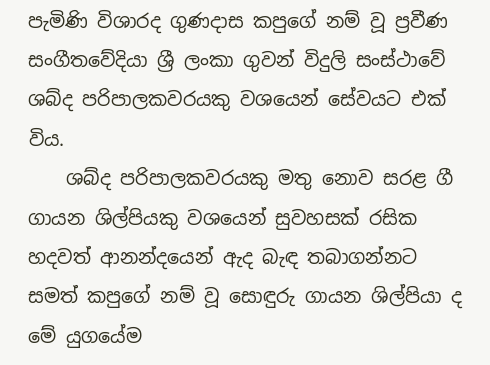පැමිණි විශාරද ගුණදාස කපුගේ නම් වූ ප්‍රවීණ සංගීතවේදියා ශ්‍රී ලංකා ගුවන් විදුලි සංස්ථාවේ ශබ්ද පරිපාලකවරයකු වශයෙන් සේවයට එක් විය.
    ශබ්ද පරිපාලකවරයකු මතු නොව සරළ ගී ගායන ශිල්පියකු වශයෙන් සුවහසක් රසික හදවත් ආනන්දයෙන් ඇද බැඳ තබාගන්නට සමත් කපුගේ නම් වූ සොඳුරු ගායන ශිල්පියා ද මේ යුගයේම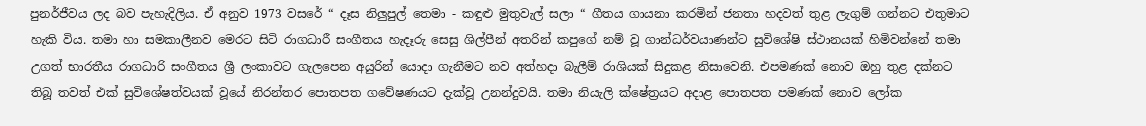පුනර්ජීවය ලද බව පැහැදිලිය. ඒ අනුව 1973 වසරේ “ දෑස නිලුපුල් තෙමා - කඳුළු මුතුවැල් සලා “ ගීතය ගායනා කරමින් ජනතා හදවත් තුළ ලැගුම් ගන්නට එතුමාට හැකි විය. තමා හා සමකාලීනව මෙරට සිටි රාගධාරී සංගීතය හැදෑරු සෙසු ශිල්පීන් අතරින් කපුගේ නම් වූ ගාන්ධර්වයාණන්ට සුවිශේෂි ස්ථානයක් හිමිවන්නේ තමා උගත් භාරතීය රාගධාරි සංගීතය ශ්‍රී ලංකාවට ගැලපෙන අයුරින් යොදා ගැනීමට නව අත්හදා බැලීම් රාශියක් සිදුකළ නිසාවෙනි. එපමණක් නොව ඔහු තුළ දක්නට තිබූ තවත් එක් සුවිශේෂත්වයක් වූයේ නිරන්තර පොතපත ගවේෂණයට දැක්වූ උනන්දුවයි. තමා නියැලි ක්ෂේත්‍රයට අදාළ පොතපත පමණක් නොව ලෝක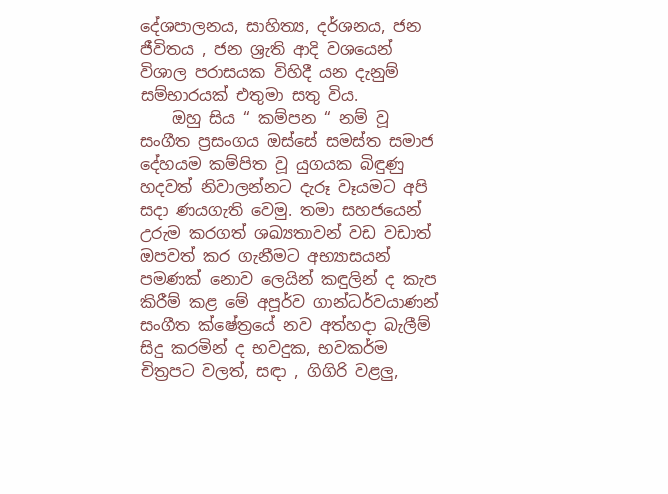දේශපාලනය, සාහිත්‍ය, දර්ශනය, ජන ජීවිතය , ජන ශ්‍රැති ආදි වශයෙන් විශාල පරාසයක විහිදී යන දැනුම් සම්භාරයක් එතුමා සතු විය.
    ඔහු සිය “ කම්පන “ නම් වූ සංගීත ප්‍රසංගය ඔස්සේ සමස්ත සමාජ දේහයම කම්පිත වූ යුගයක බිඳුණු හදවත් නිවාලන්නට දැරූ වෑයමට අපි සදා ණයගැති වෙමු. තමා සහජයෙන් උරුම කරගත් ශඛ්‍යතාවන් වඩ වඩාත් ඔපවත් කර ගැනීමට අභ්‍යාසයන් පමණක් නොව ලෙයින් කඳුලින් ද කැප කිරීම් කළ මේ අපූර්ව ගාන්ධර්වයාණන් සංගීත ක්ෂේත්‍රයේ නව අත්හදා බැලීම් සිදු කරමින් ද භවදුක, භවකර්ම චිත්‍රපට වලත්, සඳා , ගිගිරි වළලු,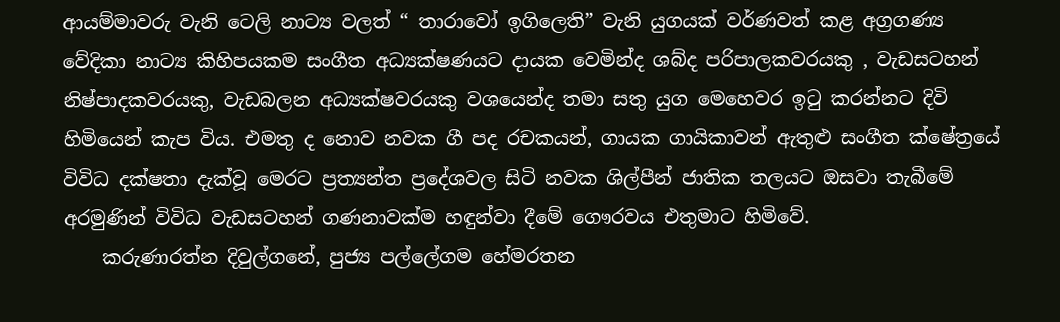ආයම්මාවරු වැනි ටෙලි නාට්‍ය වලත් “ තාරාවෝ ඉගිලෙති” වැනි යුගයක් වර්ණවත් කළ අග්‍රගණ්‍ය වේදිකා නාට්‍ය කිහිපයකම සංගීත අධ්‍යක්ෂණයට දායක වෙමින්ද ශබ්ද පරිපාලකවරයකු , වැඩසටහන් නිෂ්පාදකවරයකු, වැඩබලන අධ්‍යක්ෂවරයකු වශයෙන්ද තමා සතු යුග මෙහෙවර ඉටු කරන්නට දිවි හිමියෙන් කැප විය. එමතු ද නොව නවක ගී පද රචකයන්, ගායක ගායිකාවන් ඇතුළු සංගීත ක්ෂේත්‍රයේ විවිධ දක්ෂතා දැක්වූ මෙරට ප්‍රත්‍යන්ත ප්‍රදේශවල සිටි නවක ශිල්පීන් ජාතික තලයට ඔසවා තැබීමේ අරමුණින් විවිධ වැඩසටහන් ගණනාවක්ම හඳුන්වා දීමේ ගෞරවය එතුමාට හිමිවේ.
    කරුණාරත්න දිවුල්ගනේ, පුජ්‍ය පල්ලේගම හේමරතන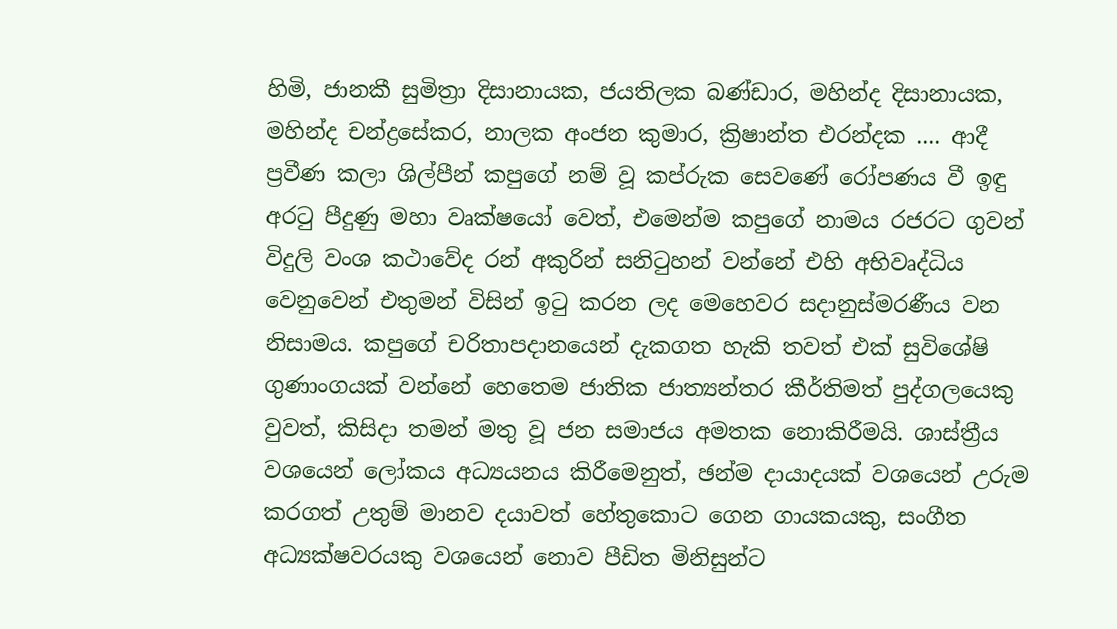හිමි, ජානකී සුමිත්‍රා දිසානායක, ජයතිලක බණ්ඩාර, මහින්ද දිසානායක, මහින්ද චන්ද්‍රසේකර, නාලක අංජන කුමාර, ක්‍රිෂාන්ත එරන්දක .... ආදී ප්‍රවීණ කලා ශිල්පීන් කපුගේ නම් වූ කප්රුක සෙවණේ රෝපණය වී ඉඳු අරටු පීදුණු මහා වෘක්ෂයෝ වෙත්, එමෙන්ම කපුගේ නාමය රජරට ගුවන් විදුලි වංශ කථාවේද රන් අකුරින් සනිටුහන් වන්නේ එහි අභිවෘද්ධිය වෙනුවෙන් එතුමන් විසින් ඉටු කරන ලද මෙහෙවර සදානුස්මරණීය වන නිසාමය. කපුගේ චරිතාපදානයෙන් දැකගත හැකි තවත් එක් සුවිශේෂි ගුණාංගයක් වන්නේ හෙතෙම ජාතික ජාත්‍යන්තර කීර්තිමත් පුද්ගලයෙකු වුවත්, කිසිදා තමන් මතු වූ ජන සමාජය අමතක නොකිරීමයි. ශාස්ත්‍රීය වශයෙන් ලෝකය අධ්‍යයනය කිරීමෙනුත්, ඡන්ම දායාදයක් වශයෙන් උරුම කරගත් උතුම් මානව දයාවත් හේතුකොට ගෙන ගායකයකු, සංගීත අධ්‍යක්ෂවරයකු වශයෙන් නොව පීඩිත මිනිසුන්ට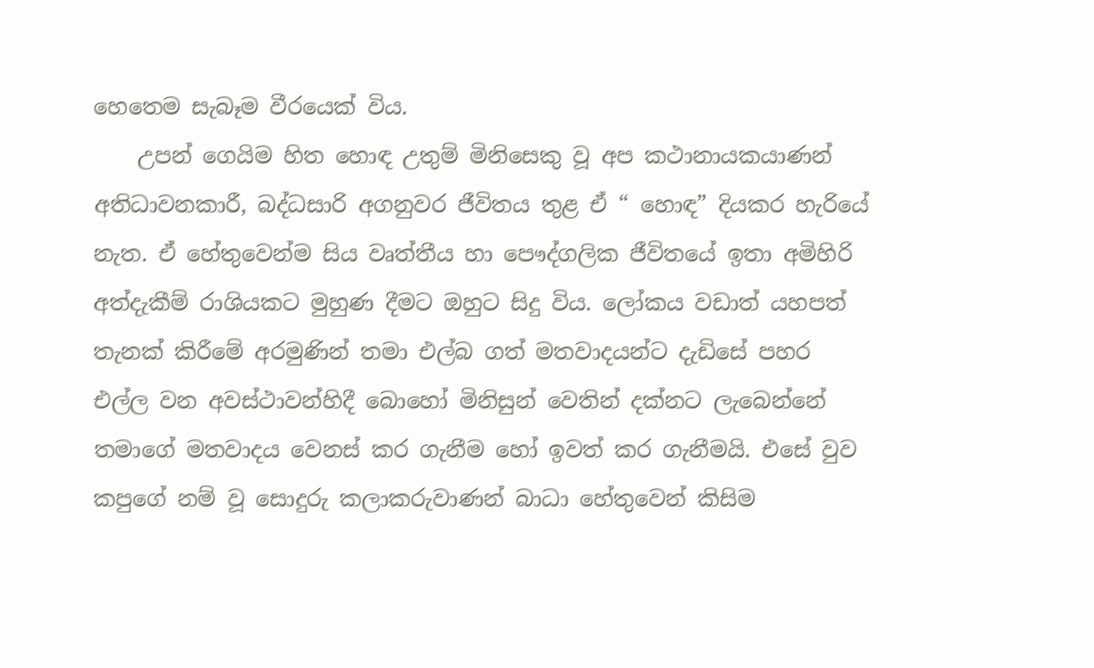හෙතෙම සැබෑම වීරයෙක් විය.
    උපන් ගෙයිම හිත හොඳ උතුම් මිනිසෙකු වූ අප කථානායකයාණන් අතිධාවනකාරී, බද්ධසාරි අගනුවර ජීවිතය තුළ ඒ “ හොඳ” දියකර හැරියේ නැත. ඒ හේතුවෙන්ම සිය වෘත්තීය හා පෞද්ගලික ජීවිතයේ ඉතා අමිහිරි අත්දැකීම් රාශියකට මුහුණ දීමට ඔහුට සිදු විය. ලෝකය වඩාත් යහපත් තැනක් කිරීමේ අරමුණින් තමා එල්බ ගත් මතවාදයන්ට දැඩිසේ පහර එල්ල වන අවස්ථාවන්හිදී බොහෝ මිනිසුන් වෙතින් දක්නට ලැබෙන්නේ තමාගේ මතවාදය වෙනස් කර ගැනීම හෝ ඉවත් කර ගැනීමයි. එසේ වුව කපුගේ නම් වූ සොදුරු කලාකරුවාණන් බාධා හේතුවෙන් කිසිම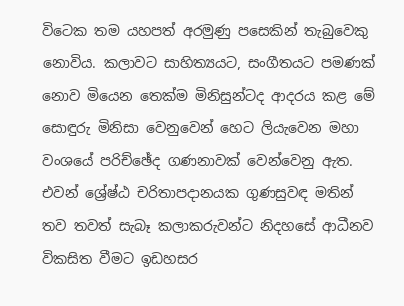විටෙක තම යහපත් අරමුණු පසෙකින් තැබුවෙකු නොවිය. කලාවට සාහිත්‍යයට, සංගීතයට පමණක් නොව මියෙන තෙක්ම මිනිසුන්ටද ආදරය කළ මේ සොඳුරු මිනිසා වෙනුවෙන් හෙට ලියැවෙන මහා වංශයේ පරිච්ඡේද ගණනාවක් වෙන්වෙනු ඇත. එවන් ශ්‍රේෂ්ඨ චරිතාපදානයක ගුණසුවඳ මතින් තව තවත් සැබෑ කලාකරුවන්ට නිදහසේ ආධීනව විකසිත වීමට ඉඩහසර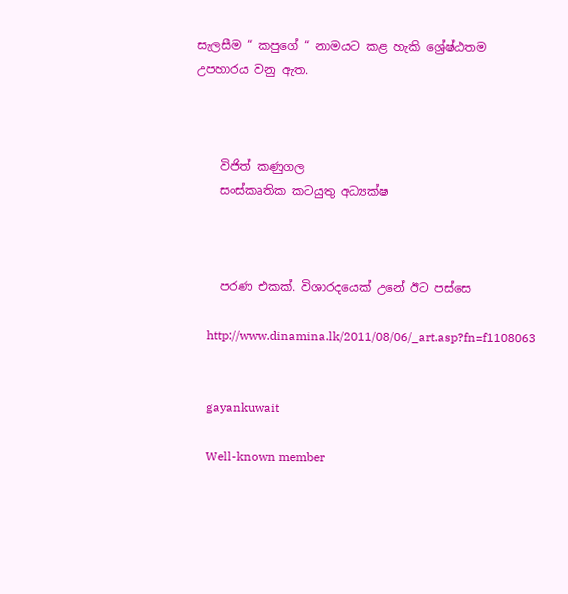සැලසීම “ කපුගේ “ නාමයට කළ හැකි ශ්‍රේෂ්ඨතම උපහාරය වනු ඇත.



    විජිත් කණුගල
    සංස්කෘතික කටයුතු අධ්‍යක්ෂ



    පරණ එකක්. විශාරදයෙක් උනේ ඊට පස්සෙ

    http://www.dinamina.lk/2011/08/06/_art.asp?fn=f1108063


    gayankuwait

    Well-known member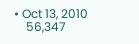• Oct 13, 2010
    56,347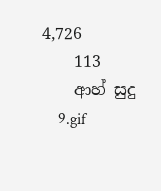4,726
    113
    ආහ් සුදු
    9.gif